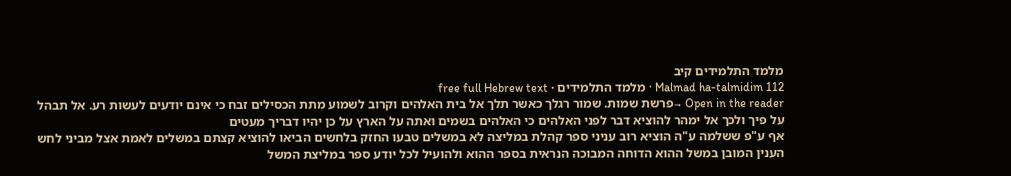מלמד התלמידים קיב
Malmad ha-talmidim 112 · מלמד התלמידים · free full Hebrew text
Open in the reader →פרשת שמות. שמור רגלך כאשר תלך אל בית האלהים וקרוב לשמוע מתת הכסילים זבח כי אינם יודעים לעשות רע. אל תבהל על פיך ולכך אל ימהר להוציא דבר לפני האלהים כי האלהים בשמים ואתה על הארץ על כן יהיו דבריך מעטים
אף ע"פ ששלמה ע"ה הוציא רוב עניני ספר קהלת במליצה לא במשלים טבעו החזק בלחשים הביאו להוציא קצתם במשלים לאמת אצל מביני לחש הענין המובן במשל ההוא הדוחה המבוכה הנראית בספר ההוא ולהועיל לכל יודע ספר במליצת המשל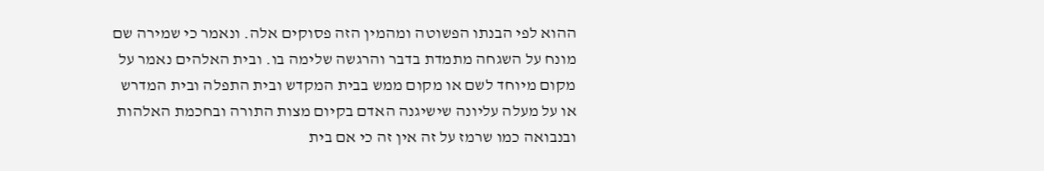ההוא לפי הבנתו הפשוטה ומהמין הזה פסוקים אלה. ונאמר כי שמירה שם מונח על השגחה מתמדת בדבר והרגשה שלימה בו. ובית האלהים נאמר על מקום מיוחד לשם או מקום ממש בבית המקדש ובית התפלה ובית המדרש או על מעלה עליונה שישיגנה האדם בקיום מצות התורה ובחכמת האלהות ובנבואה כמו שרמז על זה אין זה כי אם בית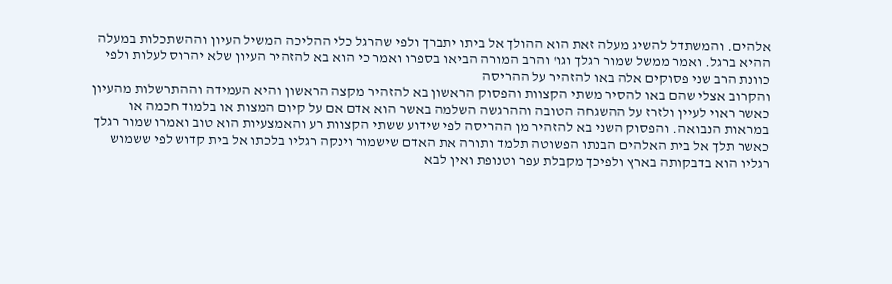אלהים. והמשתדל להשיג מעלה זאת הוא ההולך אל ביתו יתברך ולפי שהרגל כלי ההליכה המשיל העיון וההשתכלות במעלה ההיא ברגל. ואמר ממשל שמור רגלך וגו' והרב המורה הביאו בספרו ואמר כי הוא בא להזהיר העיון שלא יהרוס לעלות ולפי כוונת הרב שני פסוקים אלה באו להזהיר על ההריסה
והקרוב אצלי שהם באו להסיר משתי הקצוות והפסוק הראשון בא להזהיר מקצה הראשון והיא העמידה וההתרשלות מהעיון כאשר ראוי לעיין ולזרז על ההשגחה הטובה וההרגשה השלמה באשר הוא אדם אם על קיום המצות או בלמוד חכמה או במראות הנבואה. והפסוק השני בא להזהיר מן ההריסה לפי שידוע ששתי הקצוות רע והאמצעיות הוא טוב ואמרו שמור רגלך כאשר תלך אל בית האלהים הבנתו הפשוטה תלמד ותורה את האדם שישמור וינקה רגליו בלכתו אל בית קדוש לפי ששמוש רגליו הוא בדבקותה בארץ ולפיכך מקבלת עפר וטנופת ואין לבא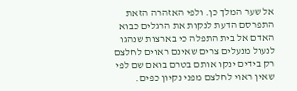אל שער המלך כן. ולפי האזהרה הזאת התפרסם הדעת לנקות את הרגלים כבוא האדם אל בית התפלה כי בארצות שנהגו לנעול מנעלים צרים שאינם ראוים לחלצם רק בידים ינקו אותם בטרם בואם שם לפי שאין ראוי לחלצם מפני נקיון כפים.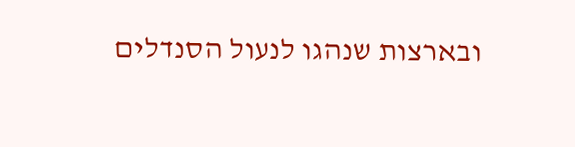ובארצות שנהגו לנעול הסנדלים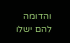והדומה להם ישלו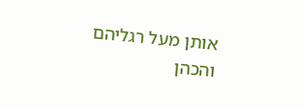אותן מעל רגליהם והכהן